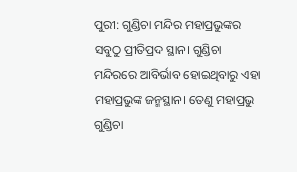ପୁରୀ: ଗୁଣ୍ଡିଚା ମନ୍ଦିର ମହାପ୍ରଭୁଙ୍କର ସବୁଠୁ ପ୍ରୀତିପ୍ରଦ ସ୍ଥାନ। ଗୁଣ୍ଡିଚା ମନ୍ଦିରରେ ଆବିର୍ଭାବ ହୋଇଥିବାରୁ ଏହା ମହାପ୍ରଭୁଙ୍କ ଜନ୍ମସ୍ଥାନ। ତେଣୁ ମହାପ୍ରଭୁ ଗୁଣ୍ଡିଚା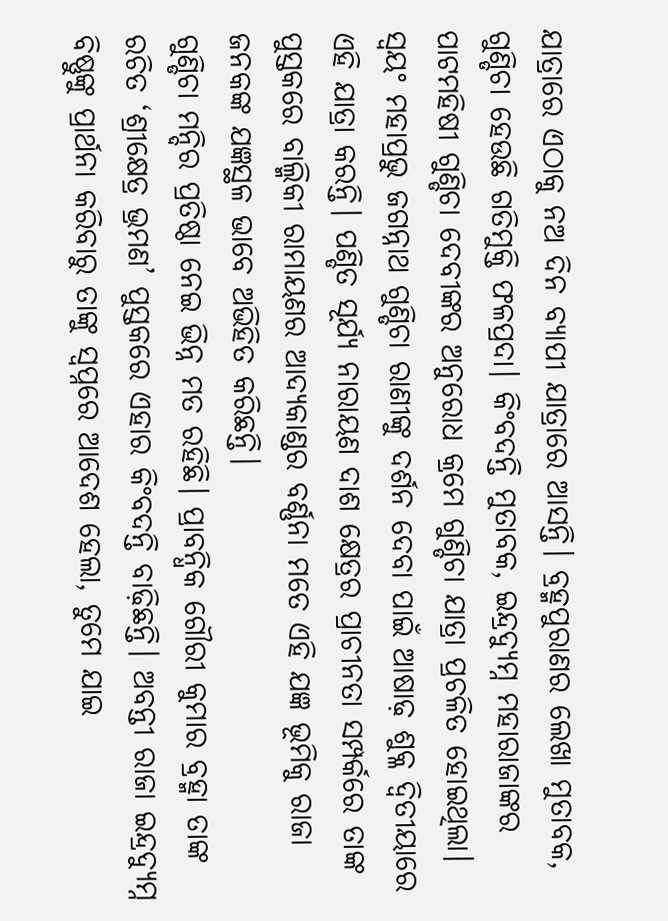ଯାତ୍ରାରେ ଏଠାକୁ ନଅ ଦିନ ବ୍ୟାପୀ ଯାତ୍ରାରେ ଆସନ୍ତି। ବ୍ରହ୍ମପୁରାଣର ଲେଖା ମୁତାବକ, ଗୁଣ୍ଡିଚା ହେଉଛି ଗତିମୁକ୍ତି ଫଳପ୍ରଦା। କିଂବଦନ୍ତି ମୁତାବକ, ଇନ୍ଦ୍ରଦ୍ୟୁମ୍ନ ମହାରାଜାଙ୍କର ପାଟମହିଷୀ ଗୁଣ୍ଡିଚା ଦେବୀଙ୍କର ଅନୁରୋଧ କ୍ରମେ ଗୁଣ୍ଡିଚା ଯାତ୍ରା ପ୍ରଚଳିତ ହୋଇଥିଲା। ସ୍ବୟଂ ମହାପ୍ରଭୁ ଜଗନ୍ନାଥ ଗୁଣ୍ଡିଚା ରାଣୀଙ୍କୁ ଦର୍ଶନ ଦେବା ପାଇଁ ଆଷାଢ଼ ଶୁକ୍ଳ ଦ୍ବିତୀୟାରେ ଏହି ଯାତ୍ରା କରନ୍ତି। ପଣ୍ଡିତ ସୂର୍ଯ୍ୟ ନାରାୟଣ ଦାଶ କ୍ଷେତ୍ରର ପ୍ରାଚୀନତା ସମ୍ପର୍କରେ ତାଙ୍କ ପୁସ୍ତକରେ ବାଲ୍ମିକୀ ରାମାୟଣର ଆଦ୍ୟକାଣ୍ଡର ବର୍ଣ୍ଣନା ମତେ ଏହି ଯଜ୍ଞ ଭୂମିକୁ ରାଜା ଜନକଙ୍କ ଯଜ୍ଞସ୍ଥଳ ଭାବେ ଅଭିହିତ କରିଛନ୍ତି।
ଗୁଣ୍ଡିଚା ମନ୍ଦିର ପ୍ରତିଷ୍ଠା ନେଇ ଭିନ୍ନ ମତ ରହିଛି। ପ୍ରାବନ୍ଧିକ ଗୌରୀ କୁମାର ବ୍ରହ୍ମା ତାଙ୍କ ରଚିତ ‘ଶ୍ରୀକ୍ଷେତ୍ର ଭ୍ରମଣ’ ପୁସ୍ତକରେ ଏହାର କିଂବଦନ୍ତି ବାଢ଼ିଛନ୍ତି। ଅବନ୍ତୀ ରାଜା ଇନ୍ଦ୍ରଦ୍ୟୁମ୍ନ ବିଷ୍ଣୁଙ୍କୁ ପ୍ରାର୍ଥନା କରିବାରୁ ତାଙ୍କୁ ସ୍ବପ୍ନରେ ଆଦେଶ ହେଲା, ତୁମେ ଯାଇ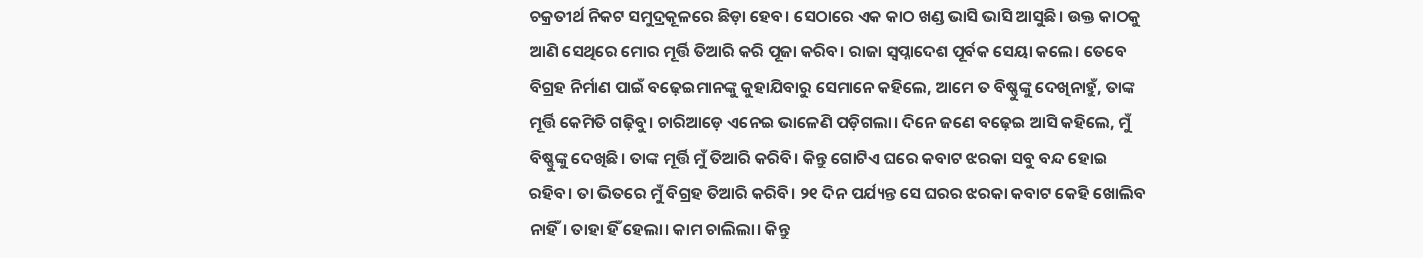ଚକ୍ରତୀର୍ଥ ନିକଟ ସମୁଦ୍ରକୂଳରେ ଛିଡ଼ା ହେବ। ସେଠାରେ ଏକ କାଠ ଖଣ୍ଡ ଭାସି ଭାସି ଆସୁଛି। ଉକ୍ତ କାଠକୁ ଆଣି ସେଥିରେ ମୋର ମୂର୍ତ୍ତି ତିଆରି କରି ପୂଜା କରିବ। ରାଜା ସ୍ବପ୍ନାଦେଶ ପୂର୍ବକ ସେୟା କଲେ। ତେବେ ବିଗ୍ରହ ନିର୍ମାଣ ପାଇଁ ବଢ଼େଇମାନଙ୍କୁ କୁହାଯିବାରୁ ସେମାନେ କହିଲେ, ଆମେ ତ ବିଷ୍ଣୁଙ୍କୁ ଦେଖିନାହୁଁ, ତାଙ୍କ ମୂର୍ତ୍ତି କେମିତି ଗଢ଼ିବୁ। ଚାରିଆଡ଼େ ଏନେଇ ଭାଳେଣି ପଡ଼ିଗଲା। ଦିନେ ଜଣେ ବଢ଼େଇ ଆସି କହିଲେ, ମୁଁ ବିଷ୍ଣୁଙ୍କୁ ଦେଖିଛି। ତାଙ୍କ ମୂର୍ତ୍ତି ମୁଁ ତିଆରି କରିବି। କିନ୍ତୁ ଗୋଟିଏ ଘରେ କବାଟ ଝରକା ସବୁ ବନ୍ଦ ହୋଇ ରହିବ। ତା ଭିତରେ ମୁଁ ବିଗ୍ରହ ତିଆରି କରିବି। ୨୧ ଦିନ ପର୍ଯ୍ୟନ୍ତ ସେ ଘରର ଝରକା କବାଟ କେହି ଖୋଲିବ ନାହିଁ। ତାହା ହିଁ ହେଲା। କାମ ଚାଲିଲା। କିନ୍ତୁ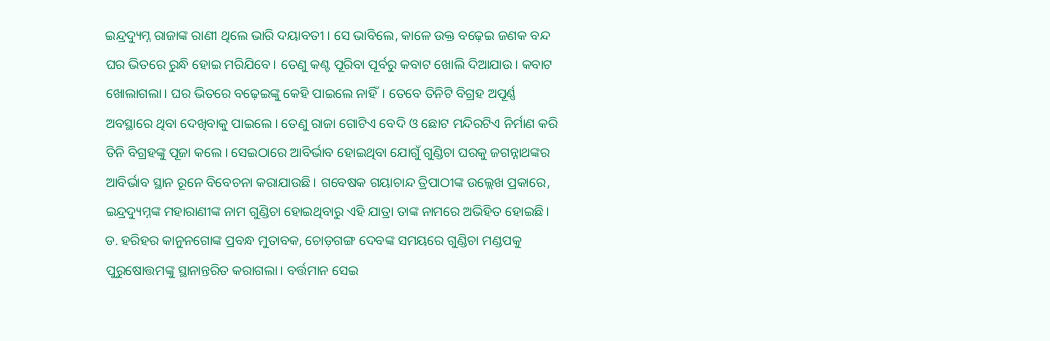ଇନ୍ଦ୍ରଦ୍ୟୁମ୍ନ ରାଜାଙ୍କ ରାଣୀ ଥିଲେ ଭାରି ଦୟାବତୀ। ସେ ଭାବିଲେ, କାଳେ ଉକ୍ତ ବଢ଼େଇ ଜଣକ ବନ୍ଦ ଘର ଭିତରେ ରୁନ୍ଧି ହୋଇ ମରିଯିବେ। ତେଣୁ କଣ୍ଟ ପୂରିବା ପୂର୍ବରୁ କବାଟ ଖୋଲି ଦିଆଯାଉ। କବାଟ ଖୋଲାଗଲା। ଘର ଭିତରେ ବଢ଼େଇଙ୍କୁ କେହି ପାଇଲେ ନାହିଁ। ତେବେ ତିନିଟି ବିଗ୍ରହ ଅପୂର୍ଣ୍ଣ ଅବସ୍ଥାରେ ଥିବା ଦେଖିବାକୁ ପାଇଲେ। ତେଣୁ ରାଜା ଗୋଟିଏ ବେଦି ଓ ଛୋଟ ମନ୍ଦିରଟିଏ ନିର୍ମାଣ କରି ତିନି ବିଗ୍ରହଙ୍କୁ ପୂଜା କଲେ। ସେଇଠାରେ ଆବିର୍ଭାବ ହୋଇଥିବା ଯୋଗୁଁ ଗୁଣ୍ଡିଚା ଘରକୁ ଜଗନ୍ନାଥଙ୍କର ଆବିର୍ଭାବ ସ୍ଥାନ ରୂନେ ବିବେଚନା କରାଯାଉଛି। ଗବେଷକ ଗୟାଚାନ୍ଦ ତ୍ରିପାଠୀଙ୍କ ଉଲ୍ଲେଖ ପ୍ରକାରେ, ଇନ୍ଦ୍ରଦ୍ୟୁମ୍ନଙ୍କ ମହାରାଣୀଙ୍କ ନାମ ଗୁଣ୍ଡିଚା ହୋଇଥିବାରୁ ଏହି ଯାତ୍ରା ତାଙ୍କ ନାମରେ ଅଭିହିତ ହୋଇଛି। ଡ. ହରିହର କାନୁନଗୋଙ୍କ ପ୍ରବନ୍ଧ ମୁତାବକ, ଚୋଡ଼ଗଙ୍ଗ ଦେବଙ୍କ ସମୟରେ ଗୁଣ୍ଡିଚା ମଣ୍ଡପକୁ ପୁରୁଷୋତ୍ତମଙ୍କୁ ସ୍ଥାନାନ୍ତରିତ କରାଗଲା। ବର୍ତ୍ତମାନ ସେଇ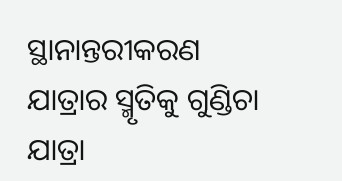ସ୍ଥାନାନ୍ତରୀକରଣ ଯାତ୍ରାର ସ୍ମୃତିକୁ ଗୁଣ୍ଡିଚା ଯାତ୍ରା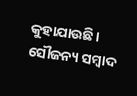କୁହାଯାଉଛି।
ସୌଜନ୍ୟ ସମ୍ବାଦ